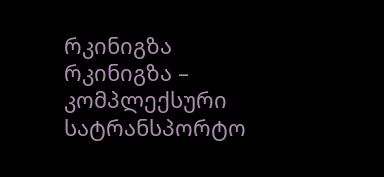რკინიგზა
რკინიგზა – კომპლექსური სატრანსპორტო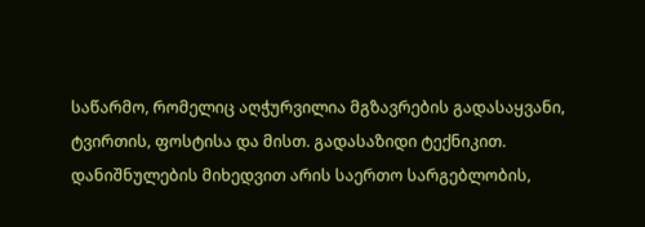საწარმო, რომელიც აღჭურვილია მგზავრების გადასაყვანი, ტვირთის, ფოსტისა და მისთ. გადასაზიდი ტექნიკით.
დანიშნულების მიხედვით არის საერთო სარგებლობის,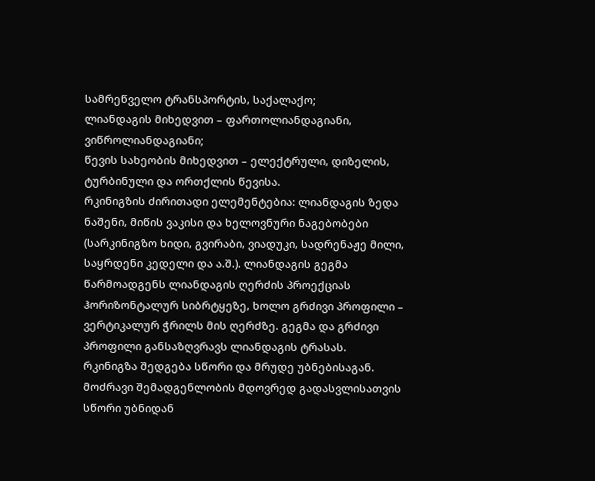სამრეწველო ტრანსპორტის, საქალაქო;
ლიანდაგის მიხედვით – ფართოლიანდაგიანი, ვიწროლიანდაგიანი;
წევის სახეობის მიხედვით – ელექტრული, დიზელის, ტურბინული და ორთქლის წევისა.
რკინიგზის ძირითადი ელემენტებია: ლიანდაგის ზედა ნაშენი, მიწის ვაკისი და ხელოვნური ნაგებობები (სარკინიგზო ხიდი, გვირაბი, ვიადუკი, სადრენაჟე მილი, საყრდენი კედელი და ა.შ.). ლიანდაგის გეგმა წარმოადგენს ლიანდაგის ღერძის პროექციას ჰორიზონტალურ სიბრტყეზე, ხოლო გრძივი პროფილი – ვერტიკალურ ჭრილს მის ღერძზე. გეგმა და გრძივი პროფილი განსაზღვრავს ლიანდაგის ტრასას.
რკინიგზა შედგება სწორი და მრუდე უბნებისაგან. მოძრავი შემადგენლობის მდოვრედ გადასვლისათვის სწორი უბნიდან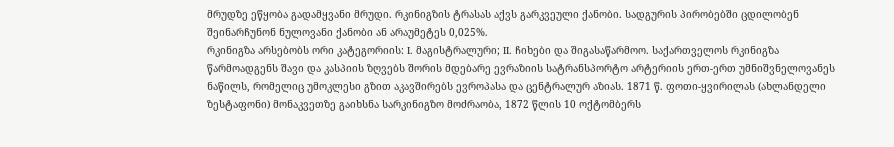მრუდზე ეწყობა გადამყვანი მრუდი. რკინიგზის ტრასას აქვს გარკვეული ქანობი. სადგურის პირობებში ცდილობენ შეინარჩუნონ ნულოვანი ქანობი ან არაუმეტეს 0,025%.
რკინიგზა არსებობს ორი კატეგორიის: I. მაგისტრალური; II. ჩიხები და შიგასაწარმოო. საქართველოს რკინიგზა წარმოადგენს შავი და კასპიის ზღვებს შორის მდებარე ევრაზიის სატრანსპორტო არტერიის ერთ-ერთ უმნიშვნელოვანეს ნაწილს, რომელიც უმოკლესი გზით აკავშირებს ევროპასა და ცენტრალურ აზიას. 1871 წ. ფოთი-ყვირილას (ახლანდელი ზესტაფონი) მონაკვეთზე გაიხსნა სარკინიგზო მოძრაობა, 1872 წლის 10 ოქტომბერს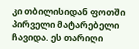კი თბილისიდან ფოთში პირველი მატარებელი ჩავიდა. ეს თარიღი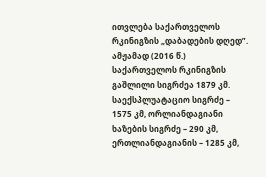ითვლება საქართველოს რკინიგზის „დაბადების დღედ”. ამჟამად (2016 წ.) საქართველოს რკინიგზის გაშლილი სიგრძეა 1879 კმ. საექსპლუატაციო სიგრძე – 1575 კმ, ორლიანდაგიანი ხაზების სიგრძე – 290 კმ, ერთლიანდაგიანის – 1285 კმ,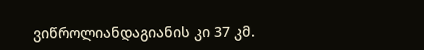ვიწროლიანდაგიანის კი 37 კმ.